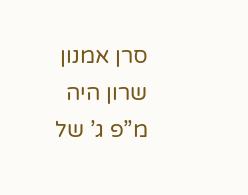סרן אמנון שרון היה מ”פ ג’ של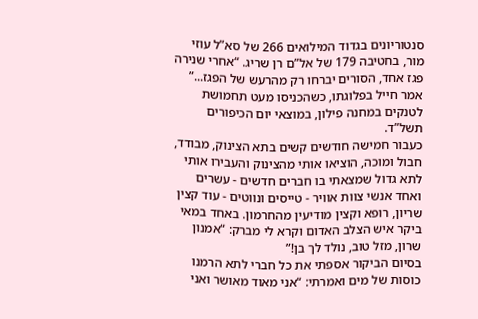סנטוריונים בגדוד המילואים 266 של סא”ל עוזי מור, בחטיבה 179 של אל”ם רן שריג. “אחרי שנירה פגז אחד, הסורים יברחו רק מהרעש של הפגז...” אמר חייל בפלוגתו, כשהכניסו מעט תחמושת לטנקים במחנה פילון, במוצאי יום הכיפורים תשל”ד.
כעבור חמישה חודשים קשים בתא הצינוק, מבודד, חבול ומוכה, הוציאו אותי מהצינוק והעבירו אותי לתא גדול שמצאתי בו חברים חדשים - עשרים ואחד אנשי צוות אוויר - טייסים ונווטים - עוד קצין שריון, רופא וקצין מודיעין מהחרמון. באחד במאי ביקר איש הצלב האדום וקרא לי מברק: “אמנון שרון, מזל טוב, נולד לך בן!”
בסיום הביקור אספתי את כל חברי לתא הרמנו כוסות של מים ואמרתי: “אני מאוד מאושר ואני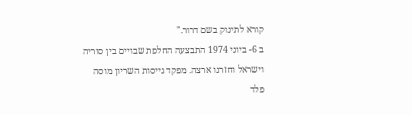קורא לתינוק בשם דרור."
ב 6- ביוני 1974 התבצעה החלפת שבויים בין סוריה וישראל וחזרנו ארצה. מפקד גייסות השריון מוסה פלד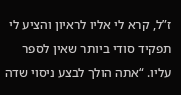ז”ל, קרא לי אליו לראיון והציע לי תפקיד סודי ביותר שאין לספר עליו. “אתה הולך לבצע ניסוי שדה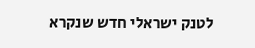לטנק ישראלי חדש שנקרא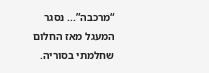“מרכבה”... נסגר המעגל מאז החלום שחלמתי בסוריה.